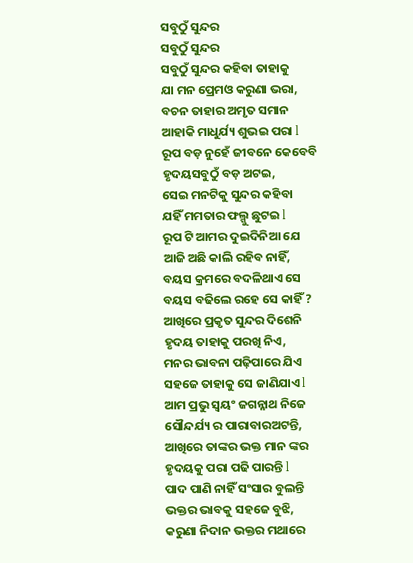ସବୁଠୁଁ ସୁନ୍ଦର
ସବୁଠୁଁ ସୁନ୍ଦର
ସବୁଠୁଁ ସୁନ୍ଦର କହିବା ତାହାକୁ
ଯା ମନ ପ୍ରେମଓ କରୁଣା ଭରା,
ବଚନ ତାହାର ଅମୃତ ସମାନ
ଆହାକି ମାଧୁର୍ଯ୍ୟ ଶୁଭଇ ପରା l
ରୂପ ବଡ଼ ନୁହେଁ ଜୀବନେ କେବେବି
ହୃଦୟସବୁଠୁଁ ବଡ଼ ଅଟଇ,
ସେଇ ମନଟିକୁ ସୁନ୍ଦର କହିବା
ଯହିଁ ମମତାର ଫଲ୍ଗୁ ଛୁଟଇ l
ରୂପ ଟି ଆମର ଦୁଇଦିନିଆ ଯେ
ଆଜି ଅଛି କାଲି ରହିବ ନାହିଁ,
ବୟସ କ୍ରମରେ ବଦଳିଥାଏ ସେ
ବୟସ ବଢିଲେ ରହେ ସେ କାହିଁ ?
ଆଖିରେ ପ୍ରକୃତ ସୁନ୍ଦର ଦିଶେନି
ହୃଦୟ ତାହାକୁ ପରଖି ନିଏ,
ମନର ଭାବନା ପଢ଼ିପାରେ ଯିଏ
ସହଜେ ତାହାକୁ ସେ ଜାଣିଯାଏ l
ଆମ ପ୍ରଭୁ ସ୍ୱୟଂ ଜଗନ୍ନାଥ ନିଜେ
ସୌନ୍ଦର୍ଯ୍ୟ ର ପାରାବାରଅଟନ୍ତି,
ଆଖିରେ ତାଙ୍କର ଭକ୍ତ ମାନ ଙ୍କର
ହୃଦୟକୁ ପରା ପଢି ପାରନ୍ତି l
ପାଦ ପାଣି ନାହିଁ ସଂସାର ବୁଲନ୍ତି
ଭକ୍ତର ଭାବକୁ ସହଜେ ବୁଝି,
କରୁଣା ନିଦାନ ଭକ୍ତର ମଥାରେ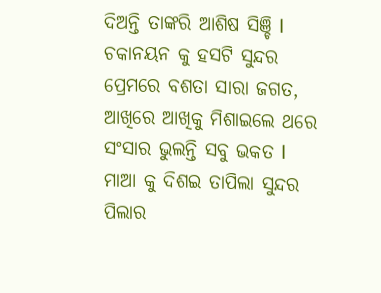ଦିଅନ୍ତି ତାଙ୍କରି ଆଶିଷ ସିଞ୍ଚି l
ଚକାନୟନ କୁ ହସଟି ସୁନ୍ଦର
ପ୍ରେମରେ ବଶତା ସାରା ଜଗତ,
ଆଖିରେ ଆଖିକୁ ମିଶାଇଲେ ଥରେ
ସଂସାର ଭୁଲନ୍ତି ସବୁ ଭକତ l
ମାଆ କୁ ଦିଶଇ ତାପିଲା ସୁନ୍ଦର
ପିଲାର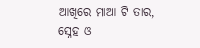ଆଖିରେ ମାଆ ଟି ତାର,
ସ୍ନେହ ଓ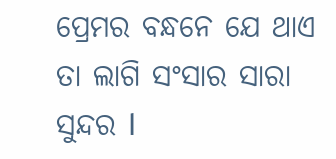ପ୍ରେମର ବନ୍ଧନେ ଯେ ଥାଏ
ତା ଲାଗି ସଂସାର ସାରା ସୁନ୍ଦର l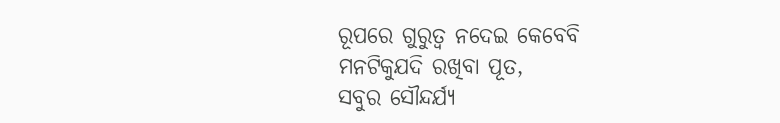ରୂପରେ ଗୁରୁତ୍ୱ ନଦେଇ କେବେବି
ମନଟିକୁଯଦି ରଖିବା ପୂତ,
ସବୁର ସୌନ୍ଦର୍ଯ୍ୟ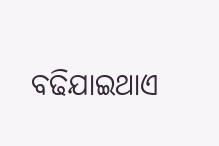ବଢିଯାଇଥାଏ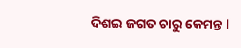ଦିଶଇ ଜଗତ ଚାରୁ କେମନ୍ତ l